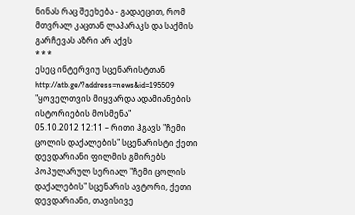ნინას რაც შეეხება - გადაეცით, რომ მთვრალ კაცთან ლაპარაკს და საქმის გარჩევას აზრი არ აქვს
* * *
ესეც ინტერვიუ სცენარისტთან
http://atb.ge/?address=news&id=195509 "ყოველთვის მიყვარდა ადამიანების ისტორიების მოსმენა"
05.10.2012 12:11 – რითი ჰგავს "ჩემი ცოლის დაქალების" სცენარისტი ქეთი დევდარიანი ფილმის გმირებს
პოპულარულ სერიალ "ჩემი ცოლის დაქალების" სცენარის ავტორი, ქეთი დევდარიანი, თავისივე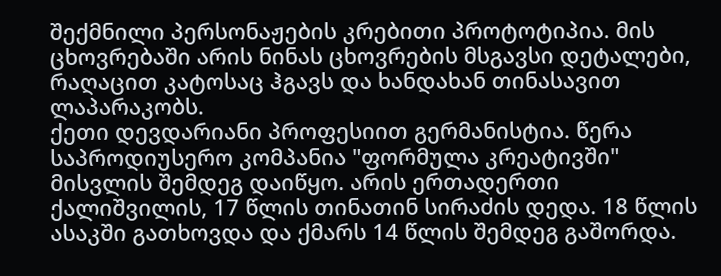შექმნილი პერსონაჟების კრებითი პროტოტიპია. მის ცხოვრებაში არის ნინას ცხოვრების მსგავსი დეტალები, რაღაცით კატოსაც ჰგავს და ხანდახან თინასავით ლაპარაკობს.
ქეთი დევდარიანი პროფესიით გერმანისტია. წერა საპროდიუსერო კომპანია "ფორმულა კრეატივში" მისვლის შემდეგ დაიწყო. არის ერთადერთი ქალიშვილის, 17 წლის თინათინ სირაძის დედა. 18 წლის ასაკში გათხოვდა და ქმარს 14 წლის შემდეგ გაშორდა.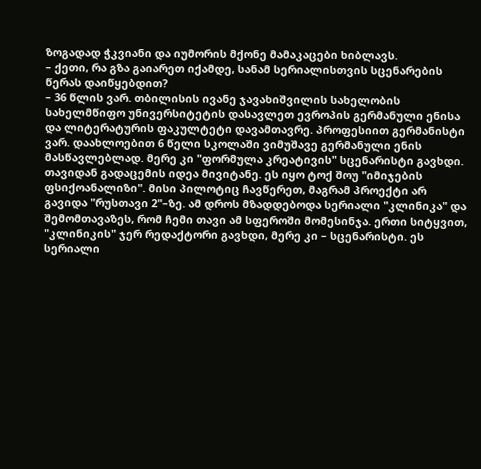ზოგადად ჭკვიანი და იუმორის მქონე მამაკაცები ხიბლავს.
– ქეთი, რა გზა გაიარეთ იქამდე, სანამ სერიალისთვის სცენარების წერას დაიწყებდით?
– 36 წლის ვარ. თბილისის ივანე ჯავახიშვილის სახელობის სახელმწიფო უნივერსიტეტის დასავლეთ ევროპის გერმანული ენისა და ლიტერატურის ფაკულტეტი დავამთავრე. პროფესიით გერმანისტი ვარ. დაახლოებით 6 წელი სკოლაში ვიმუშავე გერმანული ენის მასწავლებლად. მერე კი "ფორმულა კრეატივის" სცენარისტი გავხდი. თავიდან გადაცემის იდეა მივიტანე. ეს იყო ტოქ შოუ "იმიჯების ფსიქოანალიზი". მისი პილოტიც ჩავწერეთ, მაგრამ პროექტი არ გავიდა "რუსთავი 2"–ზე. ამ დროს მზადდებოდა სერიალი "კლინიკა" და შემომთავაზეს, რომ ჩემი თავი ამ სფეროში მომესინჯა. ერთი სიტყვით, "კლინიკის" ჯერ რედაქტორი გავხდი, მერე კი – სცენარისტი. ეს სერიალი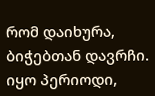რომ დაიხურა, ბიჭებთან დავრჩი. იყო პერიოდი,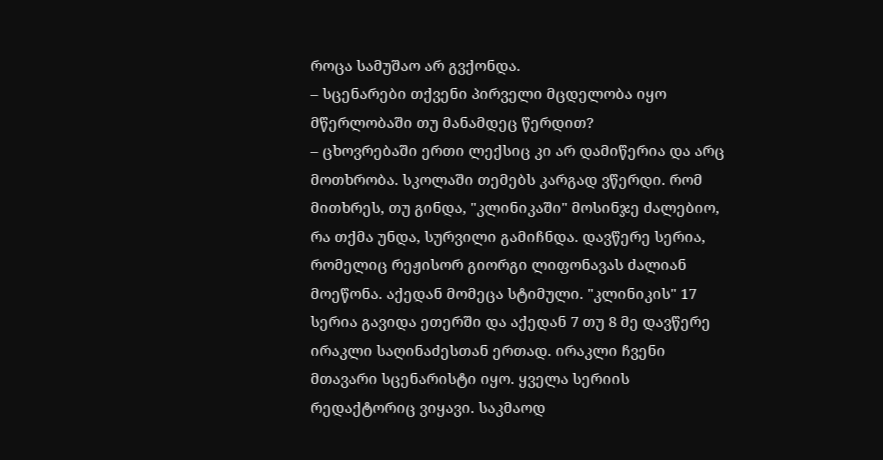როცა სამუშაო არ გვქონდა.
– სცენარები თქვენი პირველი მცდელობა იყო მწერლობაში თუ მანამდეც წერდით?
– ცხოვრებაში ერთი ლექსიც კი არ დამიწერია და არც მოთხრობა. სკოლაში თემებს კარგად ვწერდი. რომ მითხრეს, თუ გინდა, "კლინიკაში" მოსინჯე ძალებიო, რა თქმა უნდა, სურვილი გამიჩნდა. დავწერე სერია, რომელიც რეჟისორ გიორგი ლიფონავას ძალიან მოეწონა. აქედან მომეცა სტიმული. "კლინიკის" 17 სერია გავიდა ეთერში და აქედან 7 თუ 8 მე დავწერე ირაკლი საღინაძესთან ერთად. ირაკლი ჩვენი მთავარი სცენარისტი იყო. ყველა სერიის რედაქტორიც ვიყავი. საკმაოდ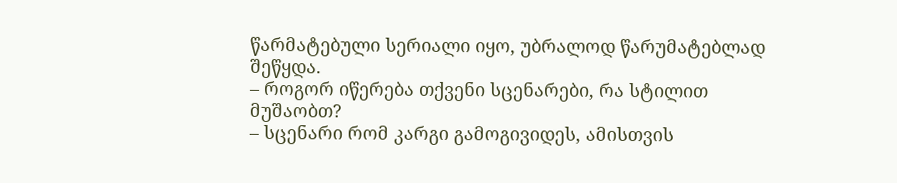წარმატებული სერიალი იყო, უბრალოდ წარუმატებლად შეწყდა.
– როგორ იწერება თქვენი სცენარები, რა სტილით მუშაობთ?
– სცენარი რომ კარგი გამოგივიდეს, ამისთვის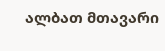ალბათ მთავარი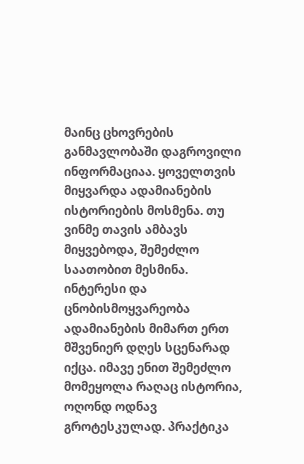მაინც ცხოვრების განმავლობაში დაგროვილი ინფორმაციაა. ყოველთვის მიყვარდა ადამიანების ისტორიების მოსმენა. თუ ვინმე თავის ამბავს მიყვებოდა, შემეძლო საათობით მესმინა. ინტერესი და ცნობისმოყვარეობა ადამიანების მიმართ ერთ მშვენიერ დღეს სცენარად იქცა. იმავე ენით შემეძლო მომეყოლა რაღაც ისტორია, ოღონდ ოდნავ გროტესკულად. პრაქტიკა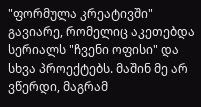"ფორმულა კრეატივში" გავიარე, რომელიც აკეთებდა სერიალს "ჩვენი ოფისი" და სხვა პროექტებს. მაშინ მე არ ვწერდი, მაგრამ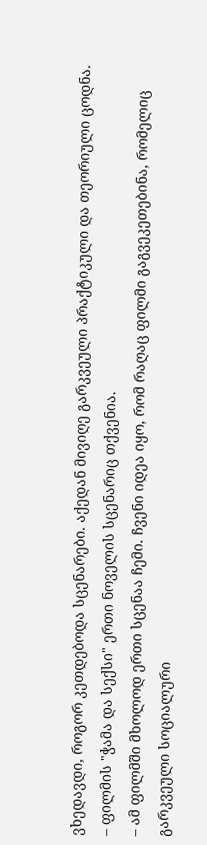ვხედავდი, როგორ კეთდებოდა სცენარები. აქედან მივიღე გარკვეული პრაქტიკული და თეორიული ცოდნა.
– ფილმის "ჭამა და სექსი" ერთი ნოველის სცენარიც თქვენია.
– ამ ფილმში მხოლოდ ერთი სცენაა ჩემი. ჩვენი იდეა იყო, რომ რაღაც ფილმი გაგვეკეთებინა, რომელიც გარკვეული სოციალური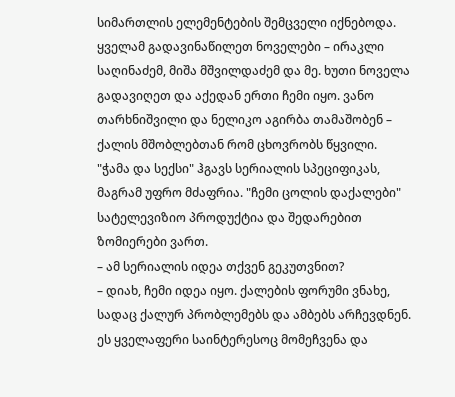სიმართლის ელემენტების შემცველი იქნებოდა. ყველამ გადავინაწილეთ ნოველები – ირაკლი საღინაძემ, მიშა მშვილდაძემ და მე. ხუთი ნოველა გადავიღეთ და აქედან ერთი ჩემი იყო. ვანო თარხნიშვილი და ნელიკო აგირბა თამაშობენ – ქალის მშობლებთან რომ ცხოვრობს წყვილი. "ჭამა და სექსი" ჰგავს სერიალის სპეციფიკას, მაგრამ უფრო მძაფრია. "ჩემი ცოლის დაქალები" სატელევიზიო პროდუქტია და შედარებით ზომიერები ვართ.
– ამ სერიალის იდეა თქვენ გეკუთვნით?
– დიახ, ჩემი იდეა იყო. ქალების ფორუმი ვნახე, სადაც ქალურ პრობლემებს და ამბებს არჩევდნენ. ეს ყველაფერი საინტერესოც მომეჩვენა და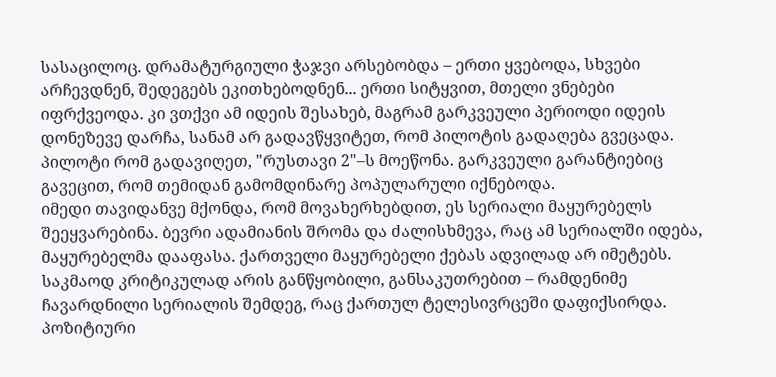სასაცილოც. დრამატურგიული ჭაჯვი არსებობდა – ერთი ყვებოდა, სხვები არჩევდნენ, შედეგებს ეკითხებოდნენ... ერთი სიტყვით, მთელი ვნებები იფრქვეოდა. კი ვთქვი ამ იდეის შესახებ, მაგრამ გარკვეული პერიოდი იდეის დონეზევე დარჩა, სანამ არ გადავწყვიტეთ, რომ პილოტის გადაღება გვეცადა. პილოტი რომ გადავიღეთ, "რუსთავი 2"–ს მოეწონა. გარკვეული გარანტიებიც გავეცით, რომ თემიდან გამომდინარე პოპულარული იქნებოდა.
იმედი თავიდანვე მქონდა, რომ მოვახერხებდით, ეს სერიალი მაყურებელს შეეყვარებინა. ბევრი ადამიანის შრომა და ძალისხმევა, რაც ამ სერიალში იდება, მაყურებელმა დააფასა. ქართველი მაყურებელი ქებას ადვილად არ იმეტებს. საკმაოდ კრიტიკულად არის განწყობილი, განსაკუთრებით – რამდენიმე ჩავარდნილი სერიალის შემდეგ, რაც ქართულ ტელესივრცეში დაფიქსირდა. პოზიტიური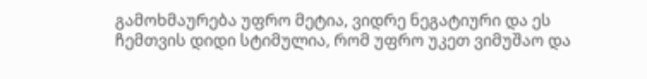გამოხმაურება უფრო მეტია, ვიდრე ნეგატიური და ეს ჩემთვის დიდი სტიმულია, რომ უფრო უკეთ ვიმუშაო და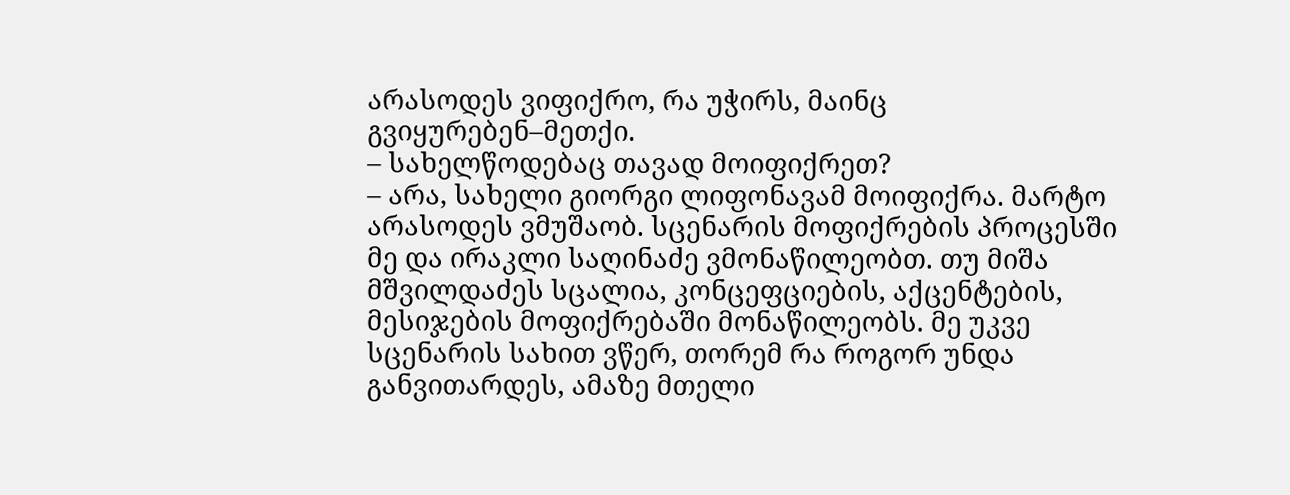არასოდეს ვიფიქრო, რა უჭირს, მაინც გვიყურებენ–მეთქი.
– სახელწოდებაც თავად მოიფიქრეთ?
– არა, სახელი გიორგი ლიფონავამ მოიფიქრა. მარტო არასოდეს ვმუშაობ. სცენარის მოფიქრების პროცესში მე და ირაკლი საღინაძე ვმონაწილეობთ. თუ მიშა მშვილდაძეს სცალია, კონცეფციების, აქცენტების, მესიჯების მოფიქრებაში მონაწილეობს. მე უკვე სცენარის სახით ვწერ, თორემ რა როგორ უნდა განვითარდეს, ამაზე მთელი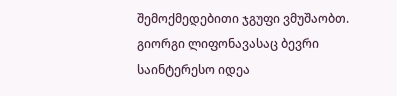შემოქმედებითი ჯგუფი ვმუშაობთ. გიორგი ლიფონავასაც ბევრი საინტერესო იდეა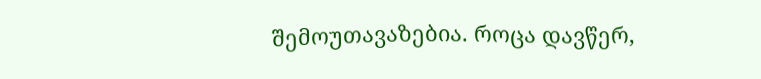შემოუთავაზებია. როცა დავწერ,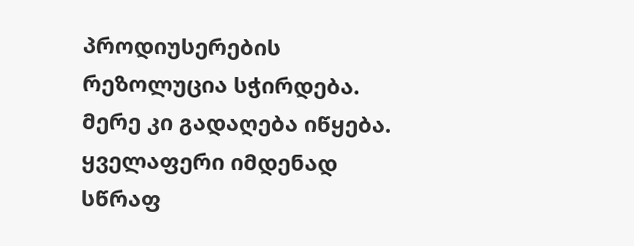პროდიუსერების რეზოლუცია სჭირდება. მერე კი გადაღება იწყება. ყველაფერი იმდენად სწრაფ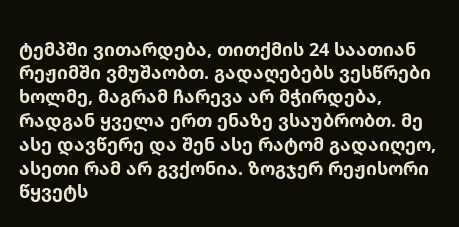ტემპში ვითარდება, თითქმის 24 საათიან რეჟიმში ვმუშაობთ. გადაღებებს ვესწრები ხოლმე, მაგრამ ჩარევა არ მჭირდება, რადგან ყველა ერთ ენაზე ვსაუბრობთ. მე ასე დავწერე და შენ ასე რატომ გადაიღეო, ასეთი რამ არ გვქონია. ზოგჯერ რეჟისორი წყვეტს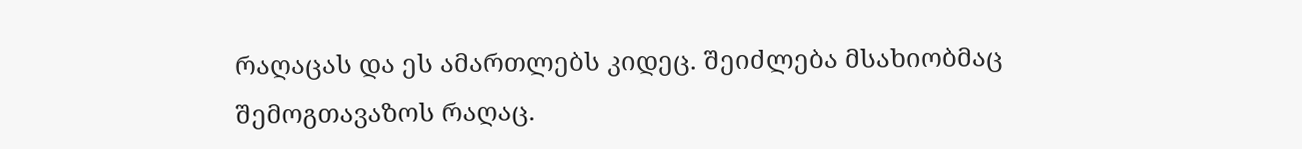რაღაცას და ეს ამართლებს კიდეც. შეიძლება მსახიობმაც შემოგთავაზოს რაღაც.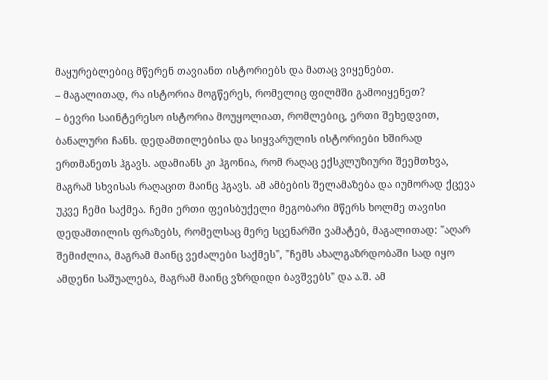მაყურებლებიც მწერენ თავიანთ ისტორიებს და მათაც ვიყენებთ.
– მაგალითად, რა ისტორია მოგწერეს, რომელიც ფილმში გამოიყენეთ?
– ბევრი საინტერესო ისტორია მოუყოლიათ, რომლებიც, ერთი შეხედვით, ბანალური ჩანს. დედამთილებისა და სიყვარულის ისტორიები ხშირად ერთმანეთს ჰგავს. ადამიანს კი ჰგონია, რომ რაღაც ექსკლუზიური შეემთხვა, მაგრამ სხვისას რაღაცით მაინც ჰგავს. ამ ამბების შელამაზება და იუმორად ქცევა უკვე ჩემი საქმეა. ჩემი ერთი ფეისბუქელი მეგობარი მწერს ხოლმე თავისი დედამთილის ფრაზებს, რომელსაც მერე სცენარში ვამატებ, მაგალითად: "აღარ შემიძლია, მაგრამ მაინც ვეძალები საქმეს", "ჩემს ახალგაზრდობაში სად იყო ამდენი საშუალება, მაგრამ მაინც ვზრდიდი ბავშვებს" და ა.შ. ამ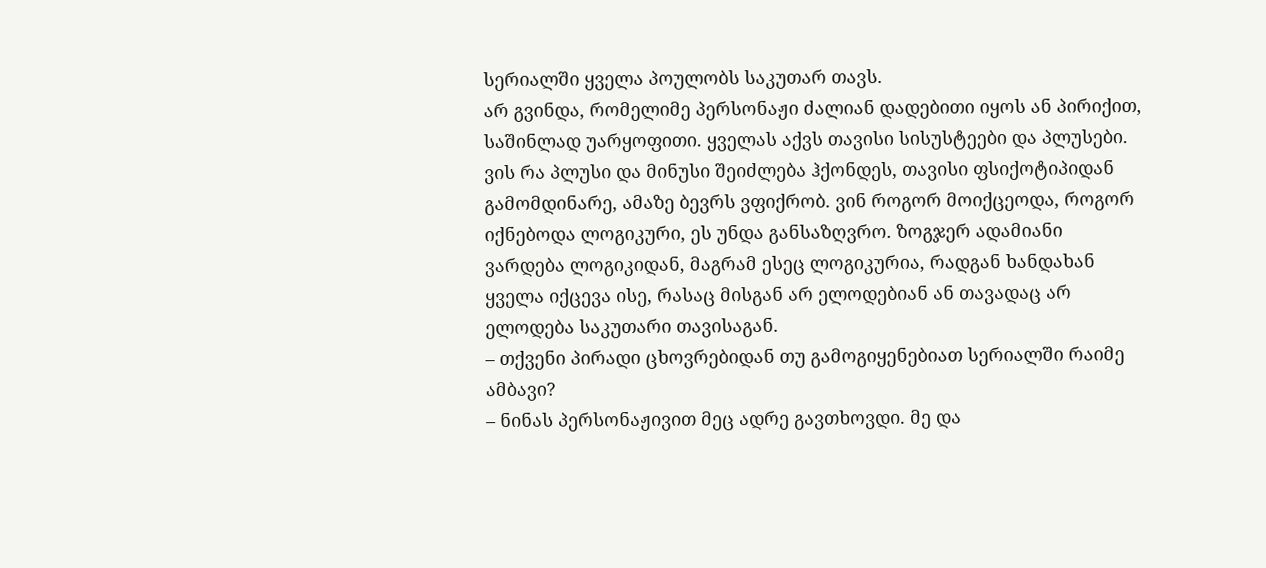სერიალში ყველა პოულობს საკუთარ თავს.
არ გვინდა, რომელიმე პერსონაჟი ძალიან დადებითი იყოს ან პირიქით, საშინლად უარყოფითი. ყველას აქვს თავისი სისუსტეები და პლუსები. ვის რა პლუსი და მინუსი შეიძლება ჰქონდეს, თავისი ფსიქოტიპიდან გამომდინარე, ამაზე ბევრს ვფიქრობ. ვინ როგორ მოიქცეოდა, როგორ იქნებოდა ლოგიკური, ეს უნდა განსაზღვრო. ზოგჯერ ადამიანი ვარდება ლოგიკიდან, მაგრამ ესეც ლოგიკურია, რადგან ხანდახან ყველა იქცევა ისე, რასაც მისგან არ ელოდებიან ან თავადაც არ ელოდება საკუთარი თავისაგან.
– თქვენი პირადი ცხოვრებიდან თუ გამოგიყენებიათ სერიალში რაიმე ამბავი?
– ნინას პერსონაჟივით მეც ადრე გავთხოვდი. მე და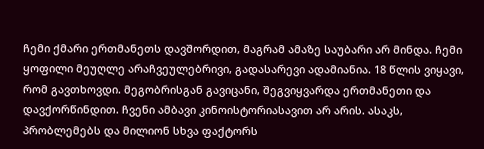ჩემი ქმარი ერთმანეთს დავშორდით, მაგრამ ამაზე საუბარი არ მინდა. ჩემი ყოფილი მეუღლე არაჩვეულებრივი, გადასარევი ადამიანია. 18 წლის ვიყავი, რომ გავთხოვდი. მეგობრისგან გავიცანი, შეგვიყვარდა ერთმანეთი და დავქორწინდით. ჩვენი ამბავი კინოისტორიასავით არ არის. ასაკს, პრობლემებს და მილიონ სხვა ფაქტორს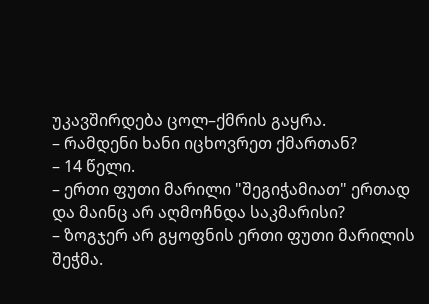უკავშირდება ცოლ–ქმრის გაყრა.
– რამდენი ხანი იცხოვრეთ ქმართან?
– 14 წელი.
– ერთი ფუთი მარილი "შეგიჭამიათ" ერთად და მაინც არ აღმოჩნდა საკმარისი?
– ზოგჯერ არ გყოფნის ერთი ფუთი მარილის შეჭმა.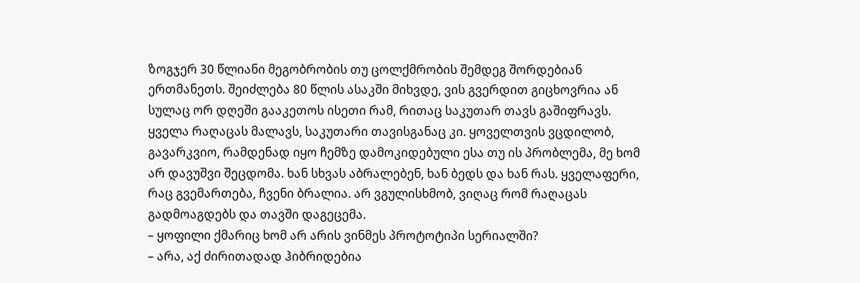ზოგჯერ 30 წლიანი მეგობრობის თუ ცოლქმრობის შემდეგ შორდებიან ერთმანეთს. შეიძლება 80 წლის ასაკში მიხვდე, ვის გვერდით გიცხოვრია ან სულაც ორ დღეში გააკეთოს ისეთი რამ, რითაც საკუთარ თავს გაშიფრავს. ყველა რაღაცას მალავს, საკუთარი თავისგანაც კი. ყოველთვის ვცდილობ, გავარკვიო, რამდენად იყო ჩემზე დამოკიდებული ესა თუ ის პრობლემა, მე ხომ არ დავუშვი შეცდომა. ხან სხვას აბრალებენ, ხან ბედს და ხან რას. ყველაფერი, რაც გვემართება, ჩვენი ბრალია. არ ვგულისხმობ, ვიღაც რომ რაღაცას გადმოაგდებს და თავში დაგეცემა.
– ყოფილი ქმარიც ხომ არ არის ვინმეს პროტოტიპი სერიალში?
– არა, აქ ძირითადად ჰიბრიდებია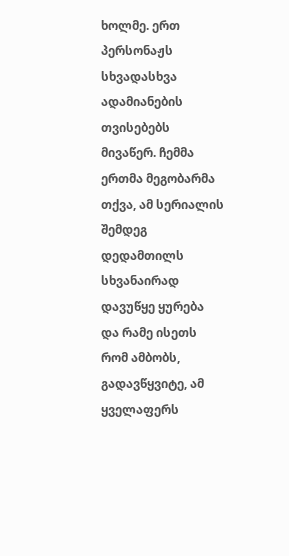ხოლმე. ერთ პერსონაჟს სხვადასხვა ადამიანების თვისებებს მივაწერ. ჩემმა ერთმა მეგობარმა თქვა, ამ სერიალის შემდეგ დედამთილს სხვანაირად დავუწყე ყურება და რამე ისეთს რომ ამბობს, გადავწყვიტე, ამ ყველაფერს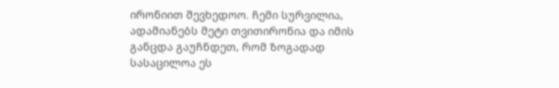ირონიით შევხედოო. ჩემი სურვილია, ადამიანებს მეტი თვითირონია და იმის განცდა გაუჩნდეთ, რომ ზოგადად სასაცილოა ეს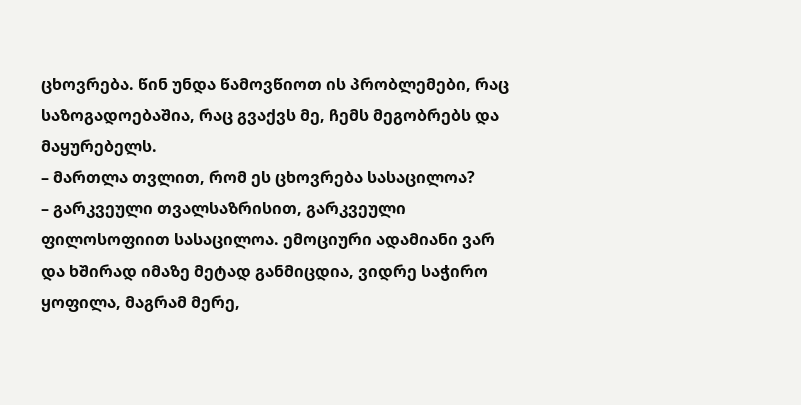ცხოვრება. წინ უნდა წამოვწიოთ ის პრობლემები, რაც საზოგადოებაშია, რაც გვაქვს მე, ჩემს მეგობრებს და მაყურებელს.
– მართლა თვლით, რომ ეს ცხოვრება სასაცილოა?
– გარკვეული თვალსაზრისით, გარკვეული ფილოსოფიით სასაცილოა. ემოციური ადამიანი ვარ და ხშირად იმაზე მეტად განმიცდია, ვიდრე საჭირო ყოფილა, მაგრამ მერე,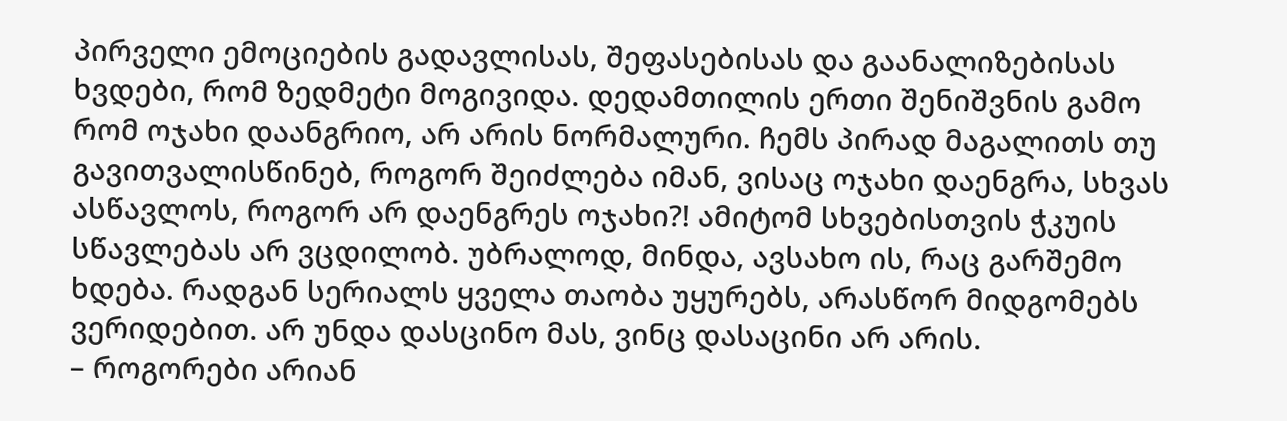პირველი ემოციების გადავლისას, შეფასებისას და გაანალიზებისას ხვდები, რომ ზედმეტი მოგივიდა. დედამთილის ერთი შენიშვნის გამო რომ ოჯახი დაანგრიო, არ არის ნორმალური. ჩემს პირად მაგალითს თუ გავითვალისწინებ, როგორ შეიძლება იმან, ვისაც ოჯახი დაენგრა, სხვას ასწავლოს, როგორ არ დაენგრეს ოჯახი?! ამიტომ სხვებისთვის ჭკუის სწავლებას არ ვცდილობ. უბრალოდ, მინდა, ავსახო ის, რაც გარშემო ხდება. რადგან სერიალს ყველა თაობა უყურებს, არასწორ მიდგომებს ვერიდებით. არ უნდა დასცინო მას, ვინც დასაცინი არ არის.
– როგორები არიან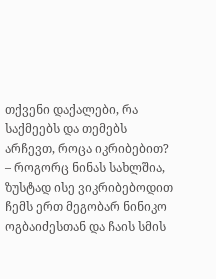თქვენი დაქალები, რა საქმეებს და თემებს არჩევთ, როცა იკრიბებით?
– როგორც ნინას სახლშია, ზუსტად ისე ვიკრიბებოდით ჩემს ერთ მეგობარ ნინიკო ოგბაიძესთან და ჩაის სმის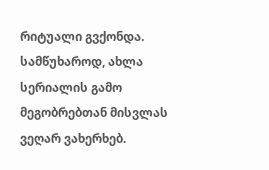რიტუალი გვქონდა. სამწუხაროდ, ახლა სერიალის გამო მეგობრებთან მისვლას ვეღარ ვახერხებ.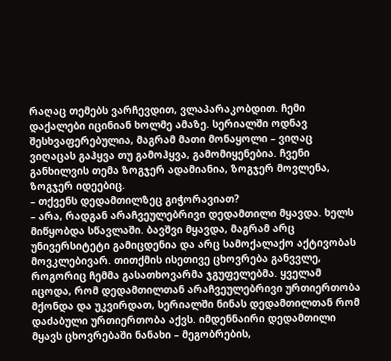რაღაც თემებს ვარჩევდით, ვლაპარაკობდით. ჩემი დაქალები იცინიან ხოლმე ამაზე. სერიალში ოდნავ შესხვაფერებულია, მაგრამ მათი მონაყოლი – ვიღაც ვიღაცას გაჰყვა თუ გამოჰყვა, გამომიყენებია. ჩვენი განხილვის თემა ზოგჯერ ადამიანია, ზოგჯერ მოვლენა, ზოგჯერ იდეებიც.
– თქვენს დედამთილზეც გიჭორავიათ?
– არა, რადგან არაჩვეულებრივი დედამთილი მყავდა. ხელს მიწყობდა სწავლაში. ბავშვი მყავდა, მაგრამ არც უნივერსიტეტი გამიცდენია და არც სამოქალაქო აქტივობას მოვკლებივარ. თითქმის ისეთივე ცხოვრება განვვლე, როგორიც ჩემმა გასათხოვარმა ჯგუფელებმა. ყველამ იცოდა, რომ დედამთილთან არაჩვეულებრივი ურთიერთობა მქონდა და უკვირდათ, სერიალში ნინას დედამთილთან რომ დაძაბული ურთიერთობა აქვს. იმდენნაირი დედამთილი მყავს ცხოვრებაში ნანახი – მეგობრების,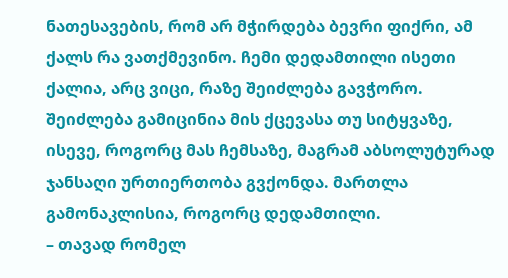ნათესავების, რომ არ მჭირდება ბევრი ფიქრი, ამ ქალს რა ვათქმევინო. ჩემი დედამთილი ისეთი ქალია, არც ვიცი, რაზე შეიძლება გავჭორო. შეიძლება გამიცინია მის ქცევასა თუ სიტყვაზე, ისევე, როგორც მას ჩემსაზე, მაგრამ აბსოლუტურად ჯანსაღი ურთიერთობა გვქონდა. მართლა გამონაკლისია, როგორც დედამთილი.
– თავად რომელ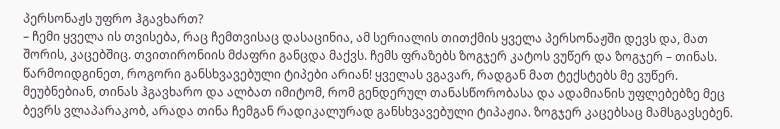პერსონაჟს უფრო ჰგავხართ?
– ჩემი ყველა ის თვისება, რაც ჩემთვისაც დასაცინია, ამ სერიალის თითქმის ყველა პერსონაჟში დევს და, მათ შორის, კაცებშიც. თვითირონიის მძაფრი განცდა მაქვს. ჩემს ფრაზებს ზოგჯერ კატოს ვუწერ და ზოგჯერ – თინას. წარმოიდგინეთ, როგორი განსხვავებული ტიპები არიან! ყველას ვგავარ, რადგან მათ ტექსტებს მე ვუწერ. მეუბნებიან, თინას ჰგავხარო და ალბათ იმიტომ, რომ გენდერულ თანასწორობასა და ადამიანის უფლებებზე მეც ბევრს ვლაპარაკობ, არადა თინა ჩემგან რადიკალურად განსხვავებული ტიპაჟია. ზოგჯერ კაცებსაც მამსგავსებენ.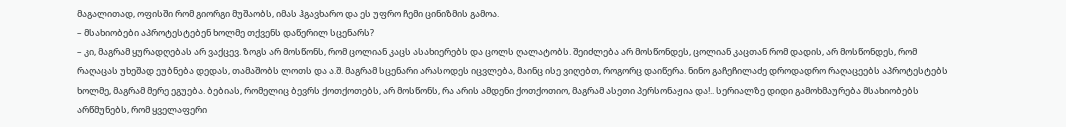მაგალითად, ოფისში რომ გიორგი მუშაობს, იმას ჰგავხარო და ეს უფრო ჩემი ცინიზმის გამოა.
– მსახიობები აპროტესტებენ ხოლმე თქვენს დაწერილ სცენარს?
– კი, მაგრამ ყურადღებას არ ვაქცევ. ზოგს არ მოსწონს, რომ ცოლიან კაცს ასახიერებს და ცოლს ღალატობს. შეიძლება არ მოსწონდეს, ცოლიან კაცთან რომ დადის, არ მოსწონდეს, რომ რაღაცას უხეშად ეუბნება დედას, თამაშობს ლოთს და ა.შ. მაგრამ სცენარი არასოდეს იცვლება, მაინც ისე ვიღებთ, როგორც დაიწერა. ნინო გაჩეჩილაძე დროდადრო რაღაცეებს აპროტესტებს ხოლმე, მაგრამ მერე ეგუება. ბებიას, რომელიც ბევრს ქოთქოთებს, არ მოსწონს, რა არის ამდენი ქოთქოთიო, მაგრამ ასეთი პერსონაჟია და!.. სერიალზე დიდი გამოხმაურება მსახიობებს არწმუნებს, რომ ყველაფერი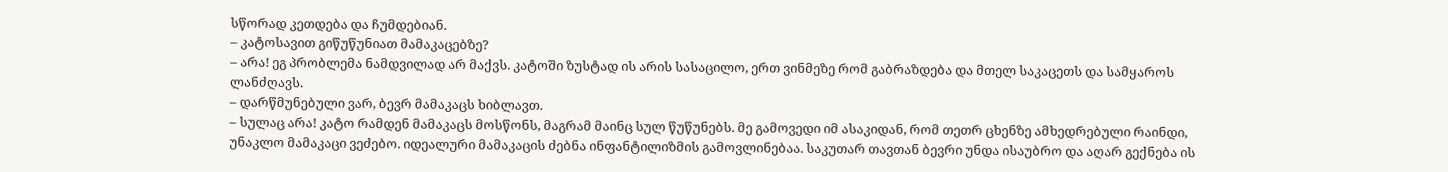სწორად კეთდება და ჩუმდებიან.
– კატოსავით გიწუწუნიათ მამაკაცებზე?
– არა! ეგ პრობლემა ნამდვილად არ მაქვს. კატოში ზუსტად ის არის სასაცილო, ერთ ვინმეზე რომ გაბრაზდება და მთელ საკაცეთს და სამყაროს ლანძღავს.
– დარწმუნებული ვარ, ბევრ მამაკაცს ხიბლავთ.
– სულაც არა! კატო რამდენ მამაკაცს მოსწონს, მაგრამ მაინც სულ წუწუნებს. მე გამოვედი იმ ასაკიდან, რომ თეთრ ცხენზე ამხედრებული რაინდი, უნაკლო მამაკაცი ვეძებო. იდეალური მამაკაცის ძებნა ინფანტილიზმის გამოვლინებაა. საკუთარ თავთან ბევრი უნდა ისაუბრო და აღარ გექნება ის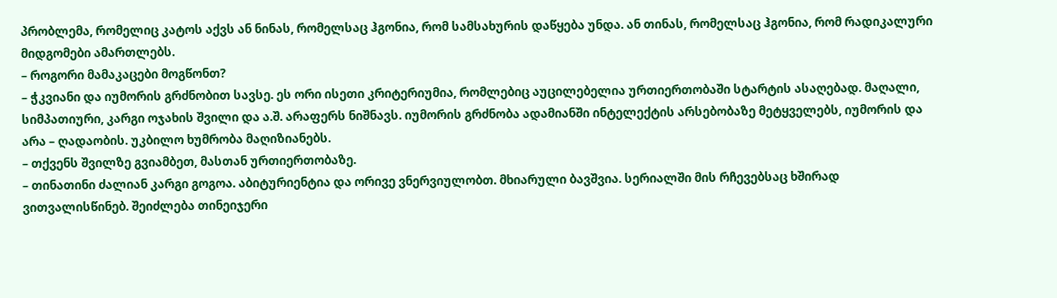პრობლემა, რომელიც კატოს აქვს ან ნინას, რომელსაც ჰგონია, რომ სამსახურის დაწყება უნდა. ან თინას, რომელსაც ჰგონია, რომ რადიკალური მიდგომები ამართლებს.
– როგორი მამაკაცები მოგწონთ?
– ჭკვიანი და იუმორის გრძნობით სავსე. ეს ორი ისეთი კრიტერიუმია, რომლებიც აუცილებელია ურთიერთობაში სტარტის ასაღებად. მაღალი, სიმპათიური, კარგი ოჯახის შვილი და ა.შ. არაფერს ნიშნავს. იუმორის გრძნობა ადამიანში ინტელექტის არსებობაზე მეტყველებს, იუმორის და არა – ღადაობის. უკბილო ხუმრობა მაღიზიანებს.
– თქვენს შვილზე გვიამბეთ, მასთან ურთიერთობაზე.
– თინათინი ძალიან კარგი გოგოა. აბიტურიენტია და ორივე ვნერვიულობთ. მხიარული ბავშვია. სერიალში მის რჩევებსაც ხშირად ვითვალისწინებ. შეიძლება თინეიჯერი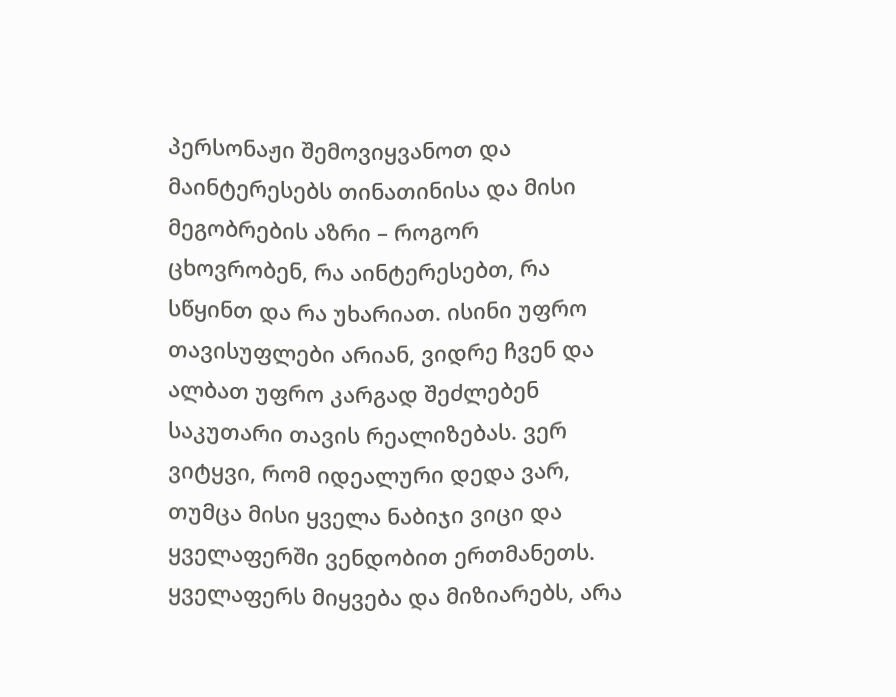პერსონაჟი შემოვიყვანოთ და მაინტერესებს თინათინისა და მისი მეგობრების აზრი – როგორ ცხოვრობენ, რა აინტერესებთ, რა სწყინთ და რა უხარიათ. ისინი უფრო თავისუფლები არიან, ვიდრე ჩვენ და ალბათ უფრო კარგად შეძლებენ საკუთარი თავის რეალიზებას. ვერ ვიტყვი, რომ იდეალური დედა ვარ, თუმცა მისი ყველა ნაბიჯი ვიცი და ყველაფერში ვენდობით ერთმანეთს. ყველაფერს მიყვება და მიზიარებს, არა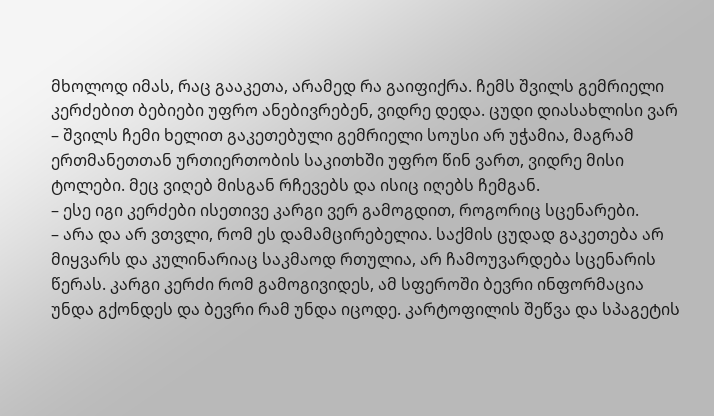მხოლოდ იმას, რაც გააკეთა, არამედ რა გაიფიქრა. ჩემს შვილს გემრიელი კერძებით ბებიები უფრო ანებივრებენ, ვიდრე დედა. ცუდი დიასახლისი ვარ – შვილს ჩემი ხელით გაკეთებული გემრიელი სოუსი არ უჭამია, მაგრამ ერთმანეთთან ურთიერთობის საკითხში უფრო წინ ვართ, ვიდრე მისი ტოლები. მეც ვიღებ მისგან რჩევებს და ისიც იღებს ჩემგან.
– ესე იგი კერძები ისეთივე კარგი ვერ გამოგდით, როგორიც სცენარები.
– არა და არ ვთვლი, რომ ეს დამამცირებელია. საქმის ცუდად გაკეთება არ მიყვარს და კულინარიაც საკმაოდ რთულია, არ ჩამოუვარდება სცენარის წერას. კარგი კერძი რომ გამოგივიდეს, ამ სფეროში ბევრი ინფორმაცია უნდა გქონდეს და ბევრი რამ უნდა იცოდე. კარტოფილის შეწვა და სპაგეტის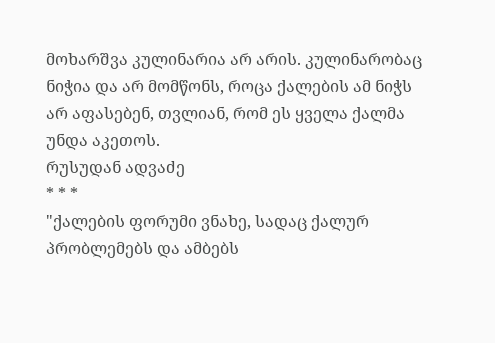მოხარშვა კულინარია არ არის. კულინარობაც ნიჭია და არ მომწონს, როცა ქალების ამ ნიჭს არ აფასებენ, თვლიან, რომ ეს ყველა ქალმა უნდა აკეთოს.
რუსუდან ადვაძე
* * *
"ქალების ფორუმი ვნახე, სადაც ქალურ პრობლემებს და ამბებს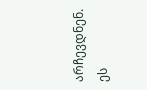არჩევდნენ. ეს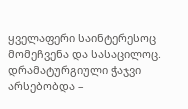ყველაფერი საინტერესოც მომეჩვენა და სასაცილოც. დრამატურგიული ჭაჯვი არსებობდა –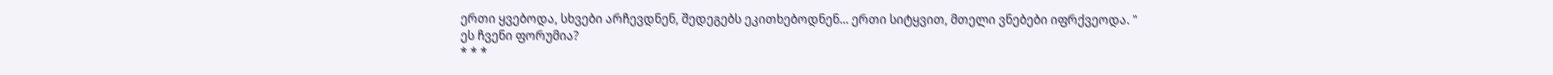ერთი ყვებოდა, სხვები არჩევდნენ, შედეგებს ეკითხებოდნენ... ერთი სიტყვით, მთელი ვნებები იფრქვეოდა. "
ეს ჩვენი ფორუმია?
* * *